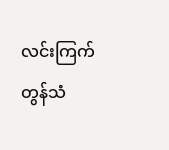လင်းကြက်တွန်သံ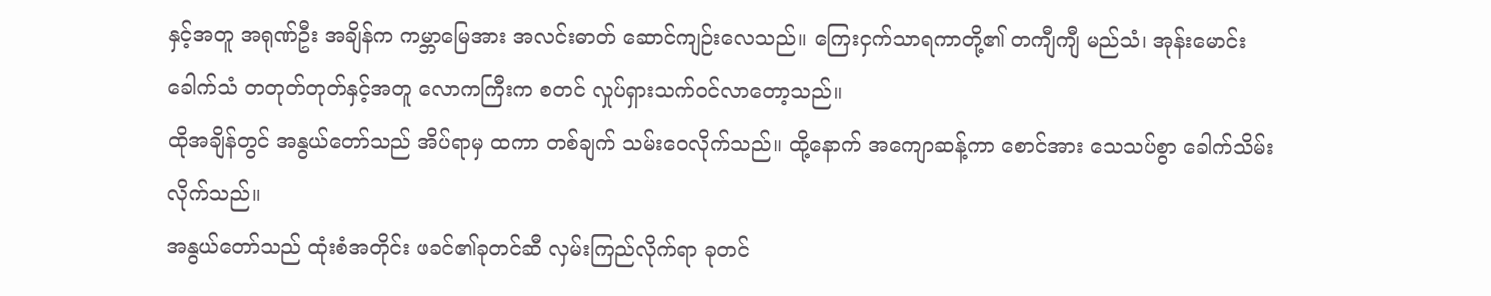နှင့်အတူ အရုဏ်ဦး အချိန်က ကမ္ဘာမြေအား အလင်းဓာတ် ဆောင်ကျဉ်းလေသည်။ ကြေးငှက်သာရကာတို့၏ တကျီကျီ မည်သံ၊ အုန်းမောင်းခေါက်သံ တတုတ်တုတ်နှင့်အတူ လောကကြီးက စတင် လှုပ်ရှားသက်ဝင်လာတော့သည်။
ထိုအချိန်တွင် အနွယ်တော်သည် အိပ်ရာမှ ထကာ တစ်ချက် သမ်းဝေလိုက်သည်။ ထို့နောက် အကျောဆန့်ကာ စောင်အား သေသပ်စွာ ခေါက်သိမ်းလိုက်သည်။
အနွယ်တော်သည် ထုံးစံအတိုင်း ဖခင်၏ခုတင်ဆီ လှမ်းကြည်လိုက်ရာ ခုတင်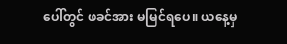ပေါ်တွင် ဖခင်အား မမြင်ရပေ။ ယနေ့မှ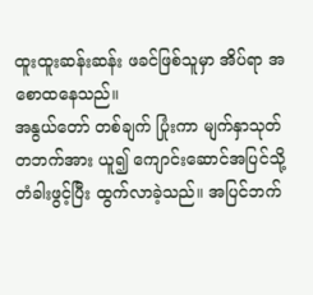ထူးထူးဆန်းဆန်း ဖခင်ဖြစ်သူမှာ အိပ်ရာ အစောထနေသည်။
အနွယ်တော် တစ်ချက် ပြုံးကာ မျက်နှာသုတ် တဘက်အား ယူ၍ ကျောင်းဆောင်အပြင်သို့ တံခါးဖွင့်ပြီး ထွက်လာခဲ့သည်။ အပြင်ဘက်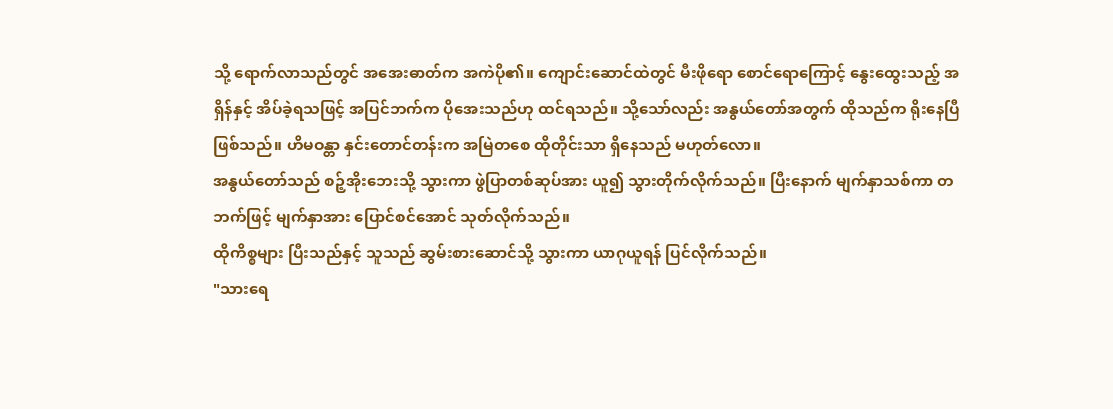သို့ ရောက်လာသည်တွင် အအေးဓာတ်က အကဲပို၏။ ကျောင်းဆောင်ထဲတွင် မီးဖိုရော စောင်ရောကြောင့် နွေးထွေးသည့် အရှိန်နှင့် အိပ်ခဲ့ရသဖြင့် အပြင်ဘက်က ပိုအေးသည်ဟု ထင်ရသည်။ သို့သော်လည်း အနွယ်တော်အတွက် ထိုသည်က ရိုးနေပြီ ဖြစ်သည်။ ဟိမဝန္တာ နှင်းတောင်တန်းက အမြဲတစေ ထိုတိုင်းသာ ရှိနေသည် မဟုတ်လော။
အနွယ်တော်သည် စဉ့်အိုးဘေးသို့ သွားကာ ဖွဲပြာတစ်ဆုပ်အား ယူ၍ သွားတိုက်လိုက်သည်။ ပြီးနောက် မျက်နှာသစ်ကာ တဘက်ဖြင့် မျက်နှာအား ပြောင်စင်အောင် သုတ်လိုက်သည်။
ထိုကိစ္စများ ပြီးသည်နှင့် သူသည် ဆွမ်းစားဆောင်သို့ သွားကာ ယာဂုယူရန် ပြင်လိုက်သည်။
"သားရေ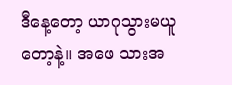ဒီနေ့တော့ ယာဂုသွားမယူတော့နဲ့။ အဖေ သားအ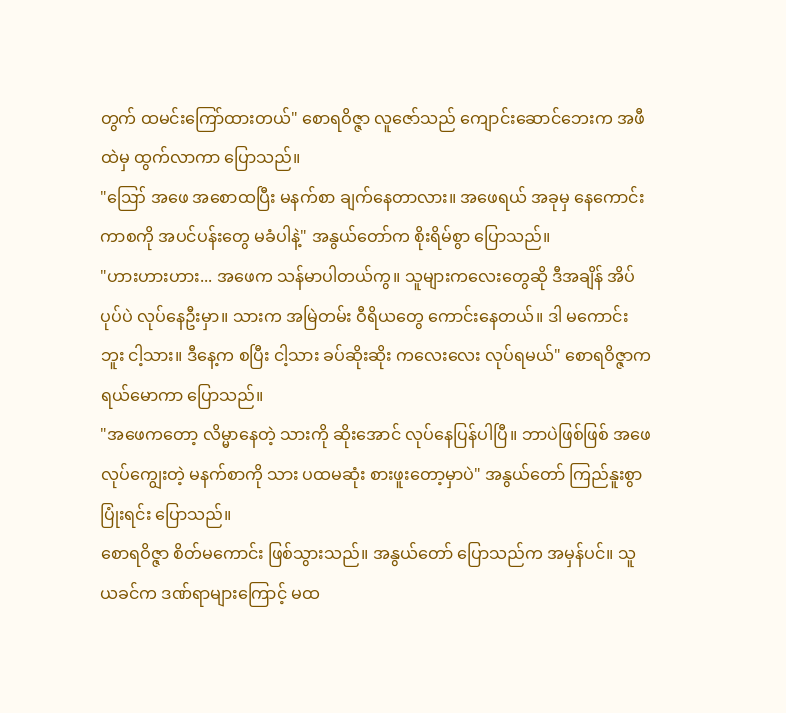တွက် ထမင်းကြော်ထားတယ်" စောရဝိဇ္ဇာ လူဇော်သည် ကျောင်းဆောင်ဘေးက အဖီထဲမှ ထွက်လာကာ ပြောသည်။
"ဪ အဖေ အစောထပြီး မနက်စာ ချက်နေတာလား။ အဖေရယ် အခုမှ နေကောင်းကာစကို အပင်ပန်းတွေ မခံပါနဲ့" အနွယ်တော်က စိုးရိမ်စွာ ပြောသည်။
"ဟားဟားဟား... အဖေက သန်မာပါတယ်ကွ။ သူများကလေးတွေဆို ဒီအချိန် အိပ်ပုပ်ပဲ လုပ်နေဦးမှာ။ သားက အမြဲတမ်း ဝီရိယတွေ ကောင်းနေတယ်။ ဒါ မကောင်းဘူး ငါ့သား။ ဒီနေ့က စပြီး ငါ့သား ခပ်ဆိုးဆိုး ကလေးလေး လုပ်ရမယ်" စောရဝိဇ္ဇာက ရယ်မောကာ ပြောသည်။
"အဖေကတော့ လိမ္မာနေတဲ့ သားကို ဆိုးအောင် လုပ်နေပြန်ပါပြီ။ ဘာပဲဖြစ်ဖြစ် အဖေ လုပ်ကျွေးတဲ့ မနက်စာကို သား ပထမဆုံး စားဖူးတော့မှာပဲ" အနွယ်တော် ကြည်နူးစွာ ပြုံးရင်း ပြောသည်။
စောရဝိဇ္ဇာ စိတ်မကောင်း ဖြစ်သွားသည်။ အနွယ်တော် ပြောသည်က အမှန်ပင်။ သူ ယခင်က ဒဏ်ရာများကြောင့် မထ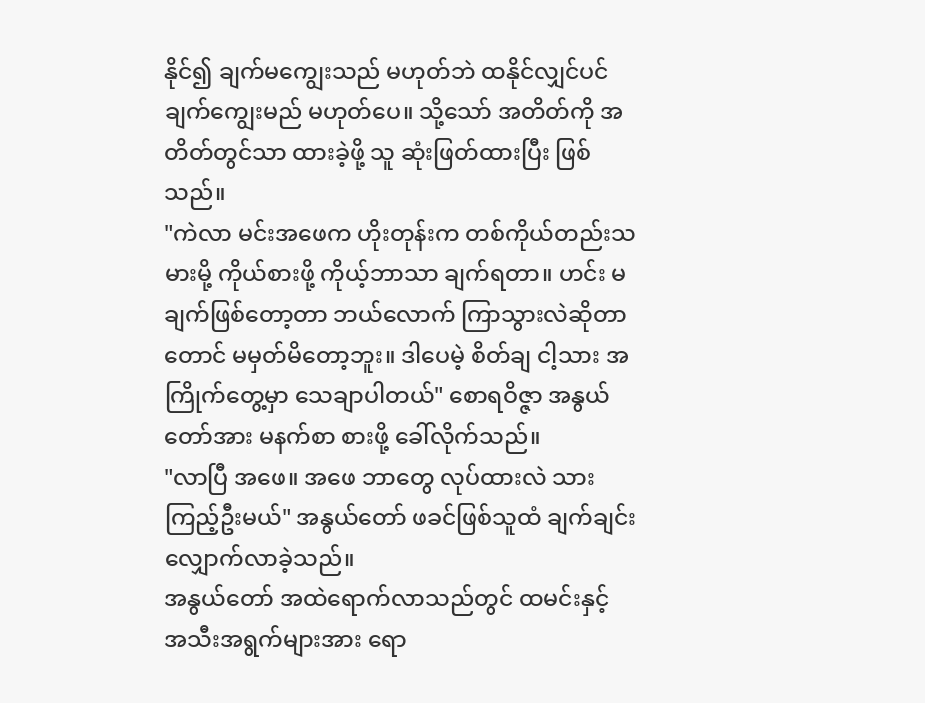နိုင်၍ ချက်မကျွေးသည် မဟုတ်ဘဲ ထနိုင်လျှင်ပင် ချက်ကျွေးမည် မဟုတ်ပေ။ သို့သော် အတိတ်ကို အတိတ်တွင်သာ ထားခဲ့ဖို့ သူ ဆုံးဖြတ်ထားပြီး ဖြစ်သည်။
"ကဲလာ မင်းအဖေက ဟိုးတုန်းက တစ်ကိုယ်တည်းသမားမို့ ကိုယ်စားဖို့ ကိုယ့်ဘာသာ ချက်ရတာ။ ဟင်း မချက်ဖြစ်တော့တာ ဘယ်လောက် ကြာသွားလဲဆိုတာတောင် မမှတ်မိတော့ဘူး။ ဒါပေမဲ့ စိတ်ချ ငါ့သား အကြိုက်တွေ့မှာ သေချာပါတယ်" စောရဝိဇ္ဇာ အနွယ်တော်အား မနက်စာ စားဖို့ ခေါ်လိုက်သည်။
"လာပြီ အဖေ။ အဖေ ဘာတွေ လုပ်ထားလဲ သား ကြည့်ဦးမယ်" အနွယ်တော် ဖခင်ဖြစ်သူထံ ချက်ချင်း လျှောက်လာခဲ့သည်။
အနွယ်တော် အထဲရောက်လာသည်တွင် ထမင်းနှင့် အသီးအရွက်များအား ရော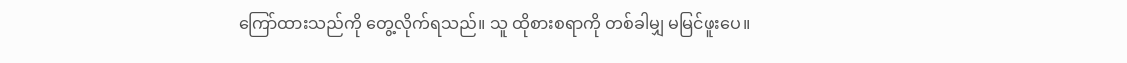ကြော်ထားသည်ကို တွေ့လိုက်ရသည်။ သူ ထိုစားစရာကို တစ်ခါမျှ မမြင်ဖူးပေ။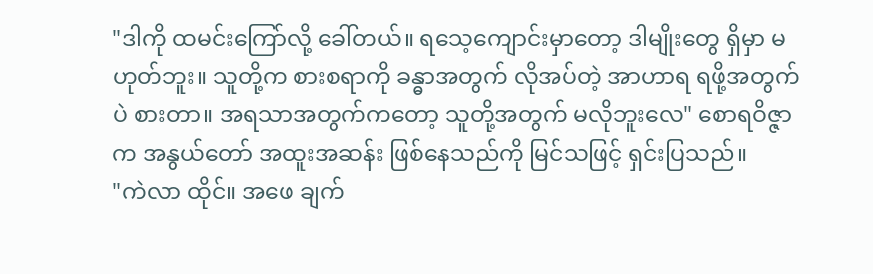"ဒါကို ထမင်းကြော်လို့ ခေါ်တယ်။ ရသေ့ကျောင်းမှာတော့ ဒါမျိုးတွေ ရှိမှာ မဟုတ်ဘူး။ သူတို့က စားစရာကို ခန္ဓာအတွက် လိုအပ်တဲ့ အာဟာရ ရဖို့အတွက်ပဲ စားတာ။ အရသာအတွက်ကတော့ သူတို့အတွက် မလိုဘူးလေ" စောရဝိဇ္ဇာက အနွယ်တော် အထူးအဆန်း ဖြစ်နေသည်ကို မြင်သဖြင့် ရှင်းပြသည်။
"ကဲလာ ထိုင်။ အဖေ ချက်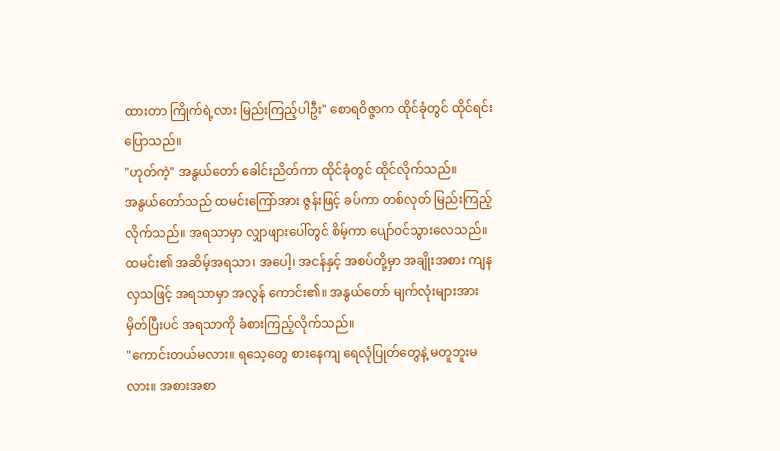ထားတာ ကြိုက်ရဲ့လား မြည်းကြည့်ပါဦး" စောရဝိဇ္ဇာက ထိုင်ခုံတွင် ထိုင်ရင်း ပြောသည်။
"ဟုတ်ကဲ့" အနွယ်တော် ခေါင်းညိတ်ကာ ထိုင်ခုံတွင် ထိုင်လိုက်သည်။
အနွယ်တော်သည် ထမင်းကြော်အား ဇွန်းဖြင့် ခပ်ကာ တစ်လုတ် မြည်းကြည့်လိုက်သည်။ အရသာမှာ လျှာဖျားပေါ်တွင် စိမ့်ကာ ပျော်ဝင်သွားလေသည်။ ထမင်း၏ အဆိမ့်အရသာ၊ အပေါ့၊ အငန်နှင့် အစပ်တို့မှာ အချိုးအစား ကျနလှသဖြင့် အရသာမှာ အလွန် ကောင်း၏။ အနွယ်တော် မျက်လုံးများအား မှိတ်ပြီးပင် အရသာကို ခံစားကြည့်လိုက်သည်။
"ကောင်းတယ်မလား။ ရသေ့တွေ စားနေကျ ရေလုံပြုတ်တွေနဲ့ မတူဘူးမလား။ အစားအစာ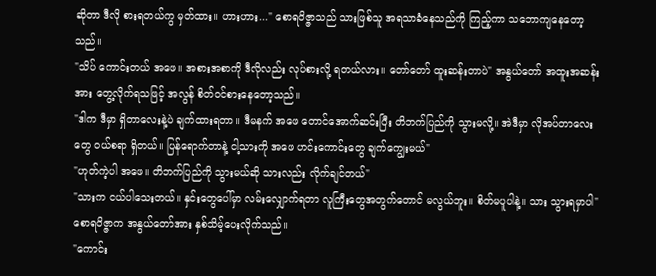ဆိုတာ ဒီလို စားရတယ်ကွ မှတ်ထား။ ဟားဟား..." စောရဝိဇ္ဇာသည် သားဖြစ်သူ အရသာခံနေသည်ကို ကြည့်ကာ သဘောကျနေတော့သည်။
"သိပ် ကောင်းတယ် အဖေ။ အစားအစာကို ဒီလိုလည်း လုပ်စားလို့ ရတယ်လား။ တော်တော် ထူးဆန်းတာပဲ" အနွယ်တော် အထူးအဆန်းအား တွေ့လိုက်ရသဖြင့် အလွန် စိတ်ဝင်စားနေတော့သည်။
"ဒါက ဒီမှာ ရှိတာလေးနဲ့ပဲ ချက်ထားရတာ။ ဒီမနက် အဖေ တောင်အောက်ဆင်းပြီး တိဘက်ပြည်ကို သွားမလို့။ အဲဒီမှာ လိုအပ်တာလေးတွေ ဝယ်စရာ ရှိတယ်။ ပြန်ရောက်တာနဲ့ ငါ့သားကို အဖေ ဟင်းကောင်းတွေ ချက်ကျွေးမယ်"
"ဟုတ်ကဲ့ပါ အဖေ။ တိဘက်ပြည်ကို သွားမယ်ဆို သားလည်း လိုက်ချင်တယ်"
"သားက ငယ်ပါသေးတယ်။ နှင်းတွေပေါ်မှာ လမ်းလျှောက်ရတာ လူကြီးတွေအတွက်တောင် မလွယ်ဘူး။ စိတ်မပူပါနဲ့။ သား သွားရမှာပါ" စောရဝိဇ္ဇာက အနွယ်တော်အား နှစ်သိမ့်ပေးလိုက်သည်။
"ကောင်း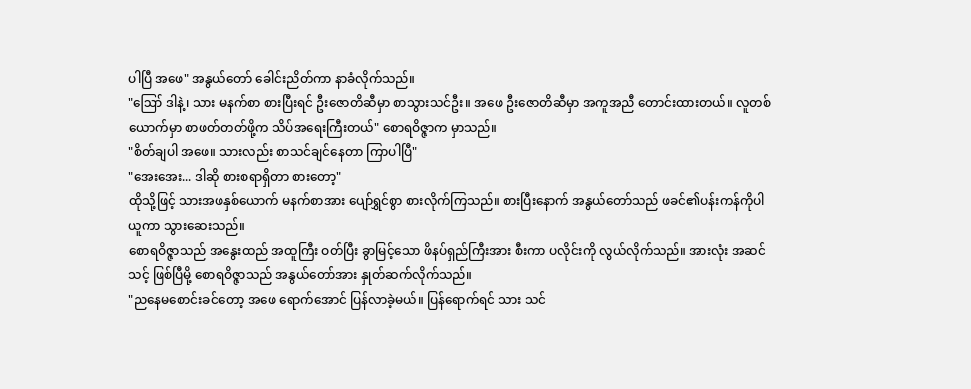ပါပြီ အဖေ" အနွယ်တော် ခေါင်းညိတ်ကာ နာခံလိုက်သည်။
"ဪ ဒါနဲ့၊ သား မနက်စာ စားပြီးရင် ဦးဇောတိဆီမှာ စာသွားသင်ဦး။ အဖေ ဦးဇောတိဆီမှာ အကူအညီ တောင်းထားတယ်။ လူတစ်ယောက်မှာ စာဖတ်တတ်ဖို့က သိပ်အရေးကြီးတယ်" စောရဝိဇ္ဇာက မှာသည်။
"စိတ်ချပါ အဖေ။ သားလည်း စာသင်ချင်နေတာ ကြာပါပြီ"
"အေးအေး... ဒါဆို စားစရာရှိတာ စားတော့"
ထိုသို့ဖြင့် သားအဖနှစ်ယောက် မနက်စာအား ပျော်ရွှင်စွာ စားလိုက်ကြသည်။ စားပြီးနောက် အနွယ်တော်သည် ဖခင်၏ပန်းကန်ကိုပါ ယူကာ သွားဆေးသည်။
စောရဝိဇ္ဇာသည် အနွေးထည် အထူကြီး ဝတ်ပြီး ခွာမြင့်သော ဖိနပ်ရှည်ကြီးအား စီးကာ ပလိုင်းကို လွယ်လိုက်သည်။ အားလုံး အဆင်သင့် ဖြစ်ပြီမို့ စောရဝိဇ္ဇာသည် အနွယ်တော်အား နှုတ်ဆက်လိုက်သည်။
"ညနေမစောင်းခင်တော့ အဖေ ရောက်အောင် ပြန်လာခဲ့မယ်။ ပြန်ရောက်ရင် သား သင်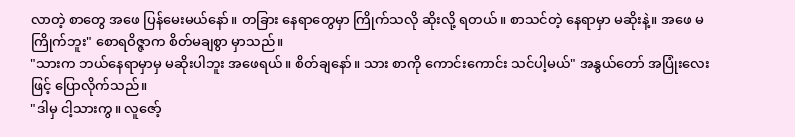လာတဲ့ စာတွေ အဖေ ပြန်မေးမယ်နော်။ တခြား နေရာတွေမှာ ကြိုက်သလို ဆိုးလို့ ရတယ်။ စာသင်တဲ့ နေရာမှာ မဆိုးနဲ့။ အဖေ မကြိုက်ဘူး" စောရဝိဇ္ဇာက စိတ်မချစွာ မှာသည်။
"သားက ဘယ်နေရာမှာမှ မဆိုးပါဘူး အဖေရယ်။ စိတ်ချနော်။ သား စာကို ကောင်းကောင်း သင်ပါ့မယ်" အနွယ်တော် အပြုံးလေးဖြင့် ပြောလိုက်သည်။
"ဒါမှ ငါ့သားကွ။ လူဇော့်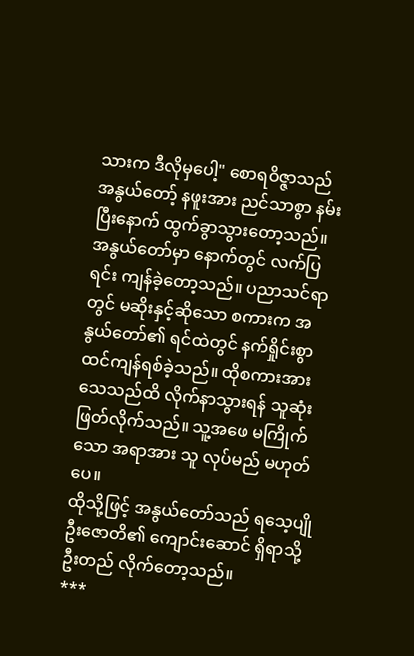သားက ဒီလိုမှပေါ့" စောရဝိဇ္ဇာသည် အနွယ်တော့် နဖူးအား ညင်သာစွာ နမ်းပြီးနောက် ထွက်ခွာသွားတော့သည်။
အနွယ်တော်မှာ နောက်တွင် လက်ပြရင်း ကျန်ခဲ့တော့သည်။ ပညာသင်ရာတွင် မဆိုးနှင့်ဆိုသော စကားက အနွယ်တော်၏ ရင်ထဲတွင် နက်ရှိုင်းစွာ ထင်ကျန်ရစ်ခဲ့သည်။ ထိုစကားအား သေသည်ထိ လိုက်နာသွားရန် သူဆုံးဖြတ်လိုက်သည်။ သူ့အဖေ မကြိုက်သော အရာအား သူ လုပ်မည် မဟုတ်ပေ။
ထိုသို့ဖြင့် အနွယ်တော်သည် ရသေ့ပျို ဦးဇောတိ၏ ကျောင်းဆောင် ရှိရာသို့ ဦးတည် လိုက်တော့သည်။
***